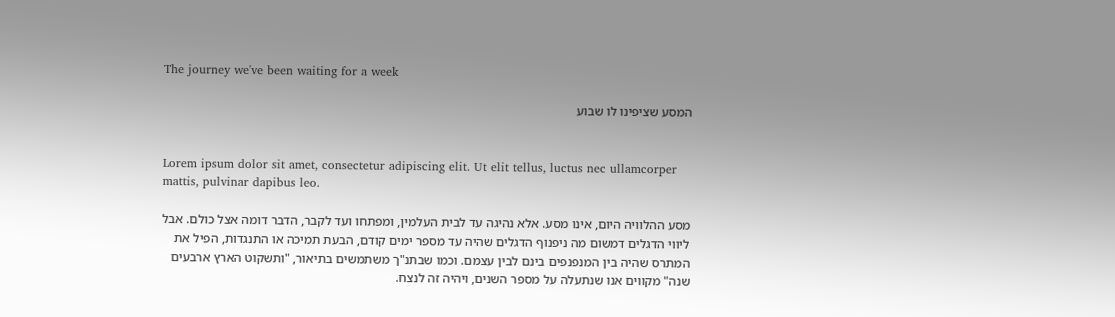The journey we've been waiting for a week

המסע שציפינו לו שבוע


Lorem ipsum dolor sit amet, consectetur adipiscing elit. Ut elit tellus, luctus nec ullamcorper mattis, pulvinar dapibus leo.

מסע ההלוויה היום, אינו מסע. אלא נהיגה עד לבית העלמין, ומפתחו ועד לקבר, הדבר דומה אצל כולם. אבל ליווי הדגלים דמשום מה ניפנוף הדגלים שהיה עד מספר ימים קודם, הבעת תמיכה או התנגדות, הפיל את המתרס שהיה בין המנפנפים בינם לבין עצמם. וכמו שבתנ"ך משתמשים בתיאור, "ותשקוט הארץ ארבעים שנה" מקווים אנו שנתעלה על מספר השנים, ויהיה זה לנצח.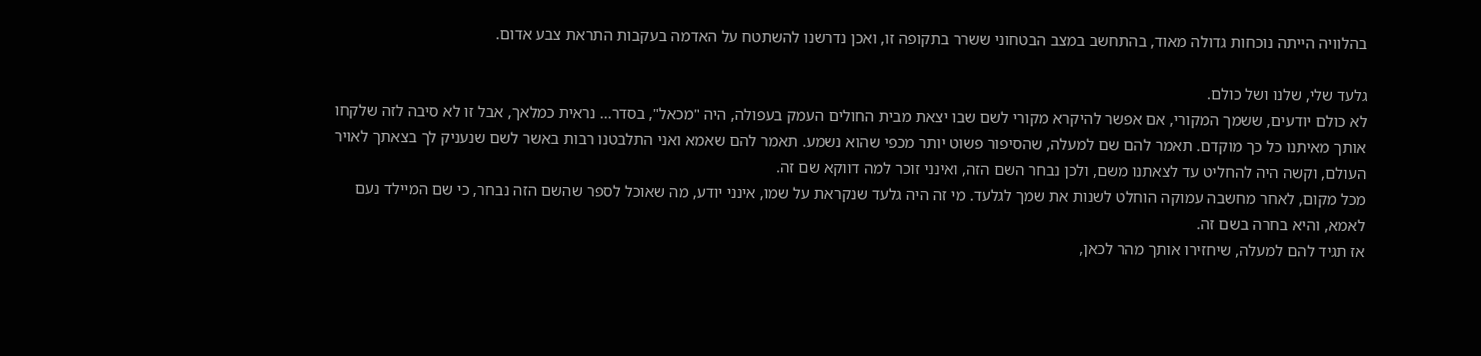בהלוויה הייתה נוכחות גדולה מאוד, בהתחשב במצב הבטחוני ששרר בתקופה זו, ואכן נדרשנו להשתטח על האדמה בעקבות התראת צבע אדום.

גלעד שלי, שלנו ושל כולם.
לא כולם יודעים, ששמך המקורי, אם אפשר להיקרא מקורי לשם שבו יצאת מבית החולים העמק בעפולה, היה "מכאל", בסדר... נראית כמלאך, אבל זו לא סיבה לזה שלקחו אותך מאיתנו כל כך מוקדם. תאמר להם שם למעלה, שהסיפור פשוט יותר מכפי שהוא נשמע. תאמר להם שאמא ואני התלבטנו רבות באשר לשם שנעניק לך בצאתך לאויר העולם, וקשה היה להחליט עד לצאתנו משם, ולכן נבחר השם הזה, ואינני זוכר למה דווקא שם זה.
מכל מקום, לאחר מחשבה עמוקה הוחלט לשנות את שמך לגלעד. מי זה היה גלעד שנקראת על שמו, אינני יודע, מה שאוכל לספר שהשם הזה נבחר, כי שם המיילד נעם לאמא, והיא בחרה בשם זה.
אז תגיד להם למעלה, שיחזירו אותך מהר לכאן,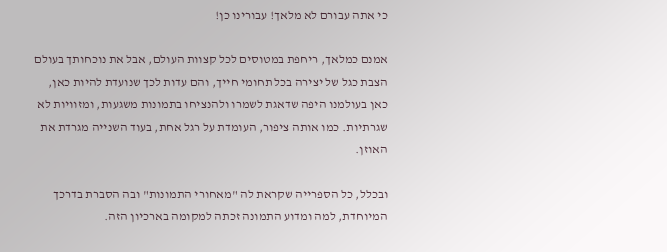כי אתה עבורם לא מלאך! עבורינו כן!

אמנם כמלאך, ריחפת במטוסים לכל קצוות העולם, אבל את נוכחותך בעולם הצבת כגל של יצירה בכל תחומי חייך, והם עדות לכך שנועדת להיות כאן, כאן בעולמנו היפה שדאגת לשמרו ולהנציחו בתמונות משגעות, ומזוויות לא שגרתיות. כמו אותה ציפור, העומדת על רגל אחת, בעוד השנייה מגרדת את האוזן.

ובכלל, כל הספרייה שקראת לה "מאחורי התמונות" ובה הסברת בדרכך המיוחדת, למה ומדוע התמונה זכתה למקומה בארכיון הזה.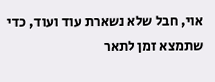אוי, חבל שלא נשארת עוד ועוד, כדי שתמצא זמן לתאר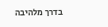בדרך מלהיבה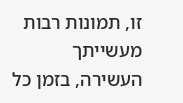זו, תמונות רבות מעשייתך העשירה, בזמן כל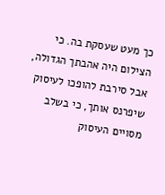כך מעט שעסקת בה. כי הצילום היה אהבתך הגדולה, אבל סירבת להופכו לעיסוק שיפרנס אותך, כי בשלב מסויים העיסוק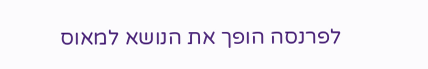לפרנסה הופך את הנושא למאוס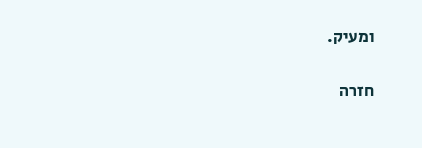ומעיק.

חזרה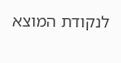לנקודת המוצא